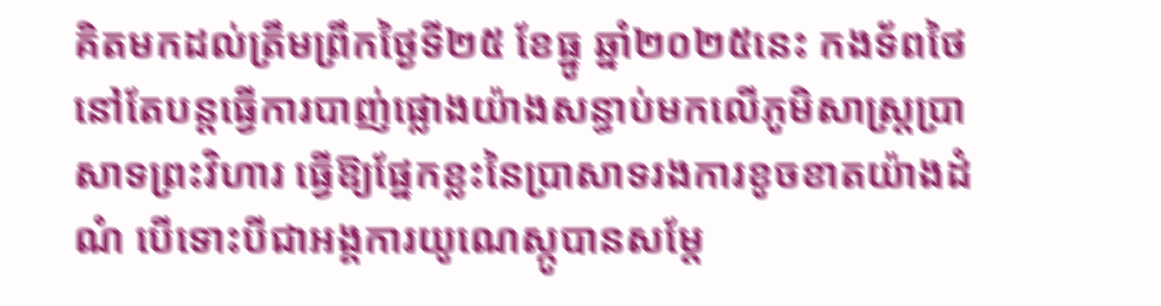គិតមកដល់ត្រឹមព្រឹកថ្ងៃទី២៥ ខែធ្នូ ឆ្នាំ២០២៥នេះ កងទ័ពថៃនៅតែបន្តធ្វើការបាញ់ផ្លោងយ៉ាងសន្ធាប់មកលើភូមិសាស្ត្រប្រាសាទព្រះវិហារ ធ្វើឱ្យផ្នែកខ្លះនៃប្រាសាទរងការខូចខាតយ៉ាងដំណំ បើទោះបីជាអង្គការយូណេស្កូបានសម្តែ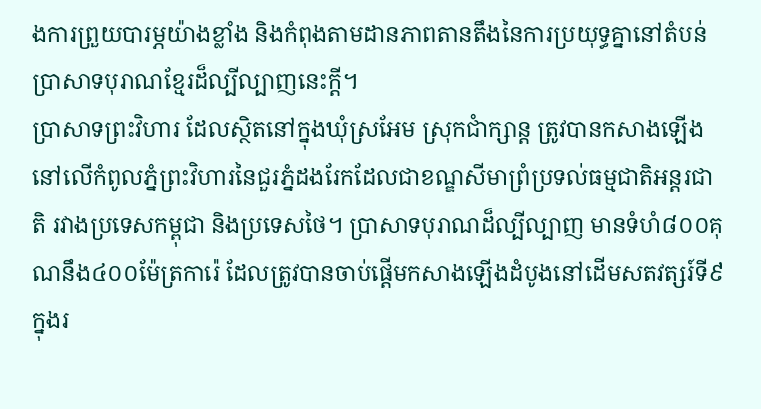ងការព្រួយបារម្ភយ៉ាងខ្លាំង និងកំពុងតាមដានភាពតានតឹងនៃការប្រយុទ្ធគ្នានៅតំបន់ប្រាសាទបុរាណខ្មែរដ៏ល្បីល្បាញនេះក្តី។
ប្រាសាទព្រះវិហារ ដែលស្ថិតនៅក្នុងឃុំស្រអែម ស្រុកជាំក្សាន្ត ត្រូវបានកសាងឡើងនៅលើកំពូលភ្នំព្រះវិហារនៃជួរភ្នំដងរែកដែលជាខណ្ឌសីមាព្រំប្រទល់ធម្មជាតិអន្តរជាតិ រវាងប្រទេសកម្ពុជា និងប្រទេសថៃ។ ប្រាសាទបុរាណដ៏ល្បីល្បាញ មានទំហំ៨០០គុណនឹង៤០០ម៉ែត្រការ៉េ ដែលត្រូវបានចាប់ផ្តើមកសាងឡើងដំបូងនៅដើមសតវត្សរ៍ទី៩ ក្នុងរ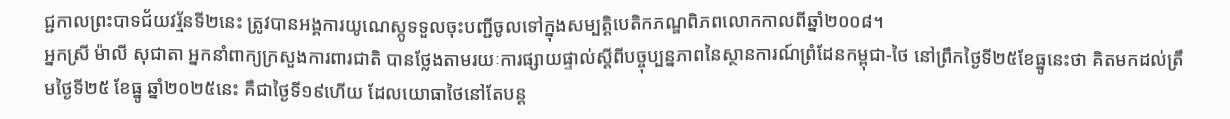ជ្ជកាលព្រះបាទជ័យវរ្ម័នទី២នេះ ត្រូវបានអង្គការយូណេស្កូទទួលចុះបញ្ជីចូលទៅក្នុងសម្បត្តិបេតិកភណ្ឌពិភពលោកកាលពីឆ្នាំ២០០៨។
អ្នកស្រី ម៉ាលី សុជាតា អ្នកនាំពាក្យក្រសួងការពារជាតិ បានថ្លែងតាមរយៈការផ្សាយផ្ទាល់ស្តីពីបច្ចុប្បន្នភាពនៃស្ថានការណ៍ព្រំដែនកម្ពុជា-ថៃ នៅព្រឹកថ្ងៃទី២៥ខែធ្នូនេះថា គិតមកដល់ត្រឹមថ្ងៃទី២៥ ខែធ្នូ ឆ្នាំ២០២៥នេះ គឺជាថ្ងៃទី១៩ហើយ ដែលយោធាថៃនៅតែបន្ត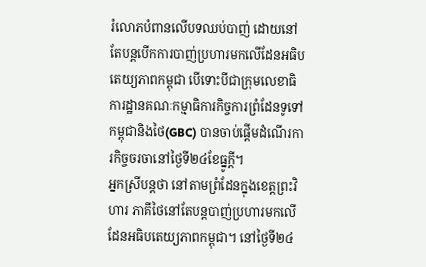រំលោភបំពានលើបទឈប់បាញ់ ដោយនៅតែបន្តបើកការបាញ់ប្រហារមកលើដែនអធិបតេយ្យភាពកម្ពុជា បើទោះបីជាក្រុមលេខាធិការដ្ឋានគណៈកម្មាធិការកិច្ចការព្រំដែនទូទៅកម្ពុជានិងថៃ(GBC) បានចាប់ផ្តើមដំណើរការកិច្ចចរចានៅថ្ងៃទី២៤ខែធ្នូក្តី។
អ្នកស្រីបន្តថា នៅតាមព្រំដែនក្នុងខេត្តព្រះវិហារ ភាគីថៃនៅតែបន្តបាញ់ប្រហារមកលើដែនអធិបតេយ្យភាពកម្ពុជា។ នៅថ្ងៃទី២៤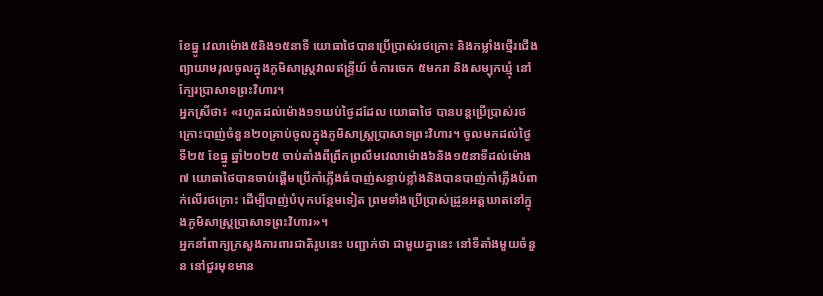ខែធ្នូ វេលាម៉ោង៥និង១៥នាទី យោធាថៃបានប្រើប្រាស់រថក្រោះ និងកម្លាំងថ្មើរជើងព្យាយាមរុលចូលក្នុងភូមិសាស្ត្រវាលឥន្ទ្រីយ៍ ចំការចេក ៥មករា និងសម្បុកឃ្មុំ នៅក្បែរប្រាសាទព្រះវិហារ។
អ្នកស្រីថា៖ «រហូតដល់ម៉ោង១១យប់ថ្ងៃដដែល យោធាថៃ បានបន្តប្រើប្រាស់រថក្រោះបាញ់ចំនួន២០គ្រាប់ចូលក្នុងភូមិសាស្ត្រប្រាសាទព្រះវិហារ។ ចូលមកដល់ថ្ងៃទី២៥ ខែធ្នូ ឆ្នាំ២០២៥ ចាប់តាំងពីព្រឹកព្រលឹមវេលាម៉ោង៦និង១៥នាទីដល់ម៉ោង៧ យោធាថៃបានចាប់ផ្តើមប្រើកាំភ្លើងធំបាញ់សន្ធាប់ខ្លាំងនិងបានបាញ់កាំភ្លើងបំពាក់លើរថក្រោះ ដើម្បីបាញ់បំបុកបន្ថែមទៀត ព្រមទាំងប្រើប្រាស់ដ្រូនអត្តឃាតនៅក្នុងភូមិសាស្ត្រប្រាសាទព្រះវិហារ»។
អ្នកនាំពាក្យក្រសួងការពារជាតិរូបនេះ បញ្ជាក់ថា ជាមួយគ្នានេះ នៅទីតាំងមួយចំនួន នៅជួរមុខមាន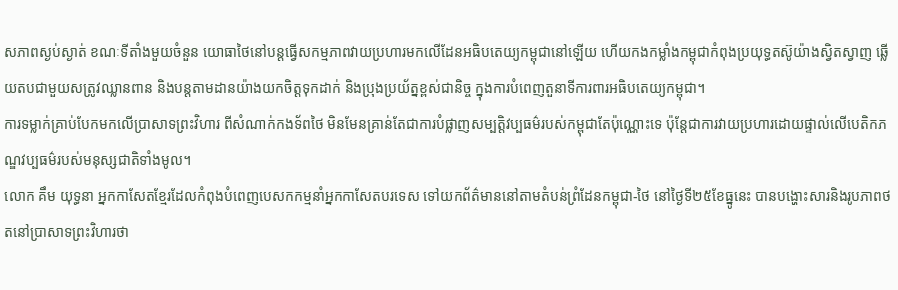សភាពស្ងប់ស្ងាត់ ខណៈទីតាំងមួយចំនួន យោធាថៃនៅបន្តធ្វើសកម្មភាពវាយប្រហារមកលើដែនអធិបតេយ្យកម្ពុជានៅឡើយ ហើយកងកម្លាំងកម្ពុជាកំពុងប្រយុទ្ធតស៊ូយ៉ាងស្វិតស្វាញ ឆ្លើយតបជាមួយសត្រូវឈ្លានពាន និងបន្តតាមដានយ៉ាងយកចិត្តទុកដាក់ និងប្រុងប្រយ័ត្នខ្ពស់ជានិច្ច ក្នុងការបំពេញតួនាទីការពារអធិបតេយ្យកម្ពុជា។
ការទម្លាក់គ្រាប់បែកមកលើប្រាសាទព្រះវិហារ ពីសំណាក់កងទ័ពថៃ មិនមែនគ្រាន់តែជាការបំផ្លាញសម្បត្តិវប្បធម៌របស់កម្ពុជាតែប៉ុណ្ណោះទេ ប៉ុន្តែជាការវាយប្រហារដោយផ្ទាល់លើបេតិកភណ្ឌវប្បធម៌របស់មនុស្សជាតិទាំងមូល។
លោក គឹម យុទ្ធនា អ្នកកាសែតខ្មែរដែលកំពុងបំពេញបេសកកម្មនាំអ្នកកាសែតបរទេស ទៅយកព័ត៌មាននៅតាមតំបន់ព្រំដែនកម្ពុជា-ថៃ នៅថ្ងៃទី២៥ខែធ្នូនេះ បានបង្ហោះសារនិងរូបភាពថតនៅប្រាសាទព្រះវិហារថា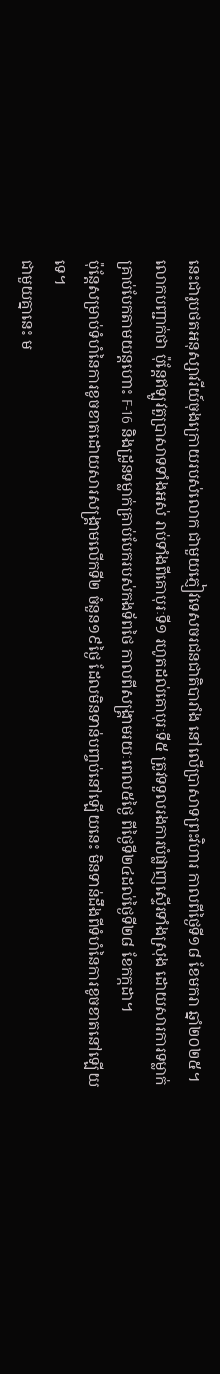នេះជារូបថតអនុស្សាវរីយ៍ចុងក្រោយរបស់លោក ជាមួយភ្ញៀវទេសចរជនជាតិបារាំង នៅលើប្រាសាទព្រះវិហារ កាលពីថ្ងៃទី១៨ ខែមករា ឆ្នាំ២០២៥។ លោកបញ្ជាក់ថា ប៉ុន្តែឥឡូវតួប្រាសាទទាំងអស់ រាប់ទាំងពីគោបុរៈទី១ រហូតដល់គោបុរៈទី៥ ត្រូវទទួលរងការបំផ្លាញស្ទើរទាំងស្រុង ដោយសារការទម្លាក់គ្រាប់បែកតាមយន្តហោះ F-16 និងដ្រូនទម្លាក់គ្រាប់បែករបស់កងទ័ពថៃ កាលពីសង្គ្រាមរយៈពេល៥ថ្ងៃ ពីថ្ងៃទី២៤ដល់ថ្ងៃទី២៨ ខែកក្កដា។
ប៉ុន្តែសម្រាប់ទំហំនៃការខូចខាតដោយសារសង្គ្រាមលើកទី២ ចំនួន១៩ថ្ងៃ ដែលមិនទាន់បញ្ចប់នៅឡើយនេះ មិនទាន់ដឹងពីទំហំនៃការខូចខាតនៅឡើយទេ។
ជាមួយគ្នានេះ ម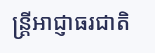ន្ត្រីអាជ្ញាធរជាតិ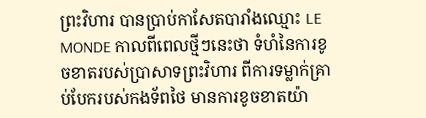ព្រះវិហារ បានប្រាប់កាសែតបារាំងឈ្មោះ LE MONDE កាលពីពេលថ្មីៗនេះថា ទំហំនៃការខូចខាតរបស់ប្រាសាទព្រះវិហារ ពីការទម្លាក់គ្រាប់បែករបស់កងទ័ពថៃ មានការខូចខាតយ៉ា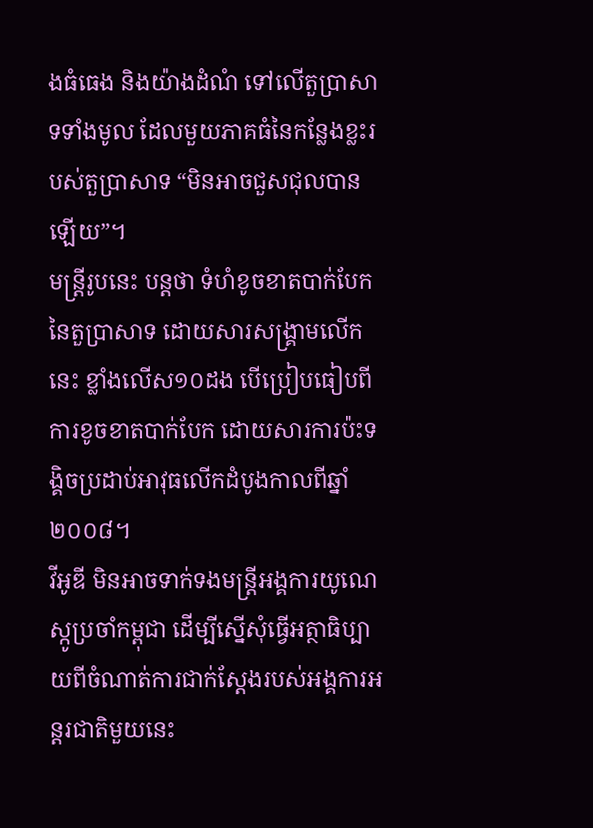ងធំធេង និងយ៉ាងដំណំ ទៅលើតួប្រាសាទទាំងមូល ដែលមួយភាគធំនៃកន្លែងខ្លះរបស់តួប្រាសាទ “មិនអាចជួសជុលបានឡើយ”។
មន្ត្រីរូបនេះ បន្តថា ទំហំខូចខាតបាក់បែកនៃតួប្រាសាទ ដោយសារសង្គ្រាមលើកនេះ ខ្លាំងលើស១០ដង បើប្រៀបធៀបពីការខូចខាតបាក់បែក ដោយសារការប៉ះទង្គិចប្រដាប់អាវុធលើកដំបូងកាលពីឆ្នាំ២០០៨។
វីអូឌី មិនអាចទាក់ទងមន្ត្រីអង្គការយូណេស្កូប្រចាំកម្ពុជា ដើម្បីស្នើសុំធ្វើអត្ថាធិប្បាយពីចំណាត់ការជាក់ស្តែងរបស់អង្គការអន្តរជាតិមួយនេះ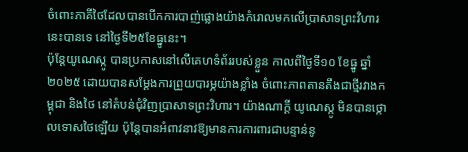ចំពោះភាគីថៃដែលបានបើកការបាញ់ផ្លោងយ៉ាងកំរោលមកលើប្រាសាទព្រះវិហារនេះបានទេ នៅថ្ងៃទី២៥ខែធ្នូនេះ។
ប៉ុន្តែយូណេស្កូ បានប្រកាសនៅលើគេហទំព័ររបស់ខ្លួន កាលពីថ្ងៃទី១០ ខែធ្នូ ឆ្នាំ២០២៥ ដោយបានសម្តែងការព្រួយបារម្ភយ៉ាងខ្លាំង ចំពោះភាពតានតឹងជាថ្មីរវាងកម្ពុជា និងថៃ នៅតំបន់ជុំវិញប្រាសាទព្រះវិហារ។ យ៉ាងណាក្តី យូណេស្កូ មិនបានថ្កោលទោសថៃឡើយ ប៉ុន្តែបានអំពាវនាវឱ្យមានការការពារជាបន្ទាន់នូ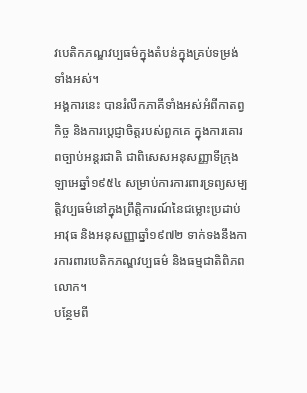វបេតិកភណ្ឌវប្បធម៌ក្នុងតំបន់ក្នុងគ្រប់ទម្រង់ទាំងអស់។
អង្គការនេះ បានរំលឹកភាគីទាំងអស់អំពីកាតព្វកិច្ច និងការប្តេជ្ញាចិត្តរបស់ពួកគេ ក្នុងការគោរពច្បាប់អន្តរជាតិ ជាពិសេសអនុសញ្ញាទីក្រុងឡាអេឆ្នាំ១៩៥៤ សម្រាប់ការការពារទ្រព្យសម្បត្តិវប្បធម៌នៅក្នុងព្រឹត្តិការណ៍នៃជម្លោះប្រដាប់អាវុធ និងអនុសញ្ញាឆ្នាំ១៩៧២ ទាក់ទងនឹងការការពារបេតិកភណ្ឌវប្បធម៌ និងធម្មជាតិពិភពលោក។
បន្ថែមពី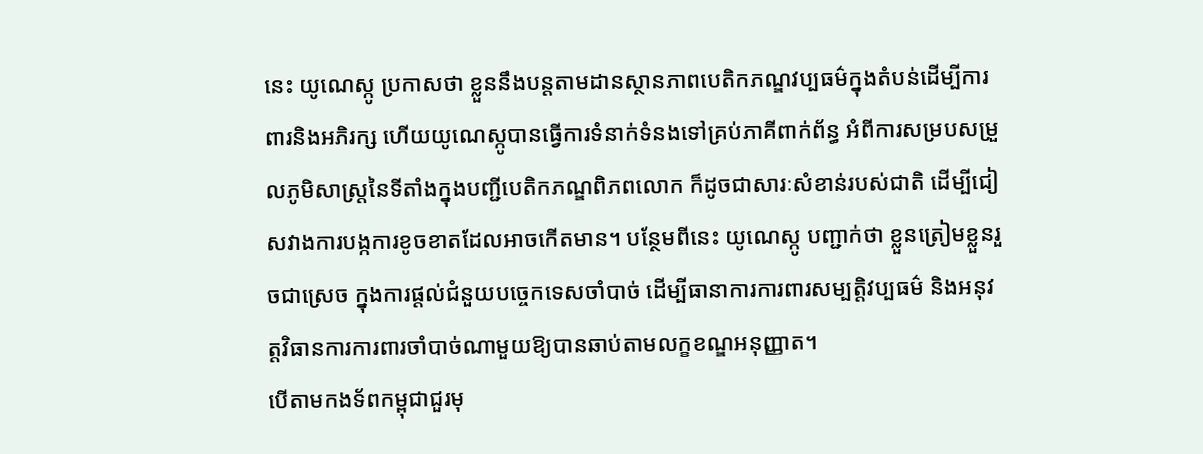នេះ យូណេស្កូ ប្រកាសថា ខ្លួននឹងបន្តតាមដានស្ថានភាពបេតិកភណ្ឌវប្បធម៌ក្នុងតំបន់ដើម្បីការពារនិងអភិរក្ស ហើយយូណេស្កូបានធ្វើការទំនាក់ទំនងទៅគ្រប់ភាគីពាក់ព័ន្ធ អំពីការសម្របសម្រួលភូមិសាស្ត្រនៃទីតាំងក្នុងបញ្ជីបេតិកភណ្ឌពិភពលោក ក៏ដូចជាសារៈសំខាន់របស់ជាតិ ដើម្បីជៀសវាងការបង្កការខូចខាតដែលអាចកើតមាន។ បន្ថែមពីនេះ យូណេស្កូ បញ្ជាក់ថា ខ្លួនត្រៀមខ្លួនរួចជាស្រេច ក្នុងការផ្តល់ជំនួយបច្ចេកទេសចាំបាច់ ដើម្បីធានាការការពារសម្បត្តិវប្បធម៌ និងអនុវត្តវិធានការការពារចាំបាច់ណាមួយឱ្យបានឆាប់តាមលក្ខខណ្ឌអនុញ្ញាត។
បើតាមកងទ័ពកម្ពុជាជួរមុ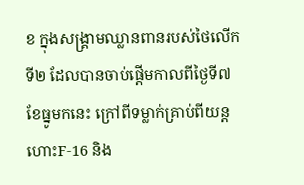ខ ក្នុងសង្គ្រាមឈ្លានពានរបស់ថៃលើកទី២ ដែលបានចាប់ផ្តើមកាលពីថ្ងៃទី៧ ខែធ្នូមកនេះ ក្រៅពីទម្លាក់គ្រាប់ពីយន្តហោះF-16 និង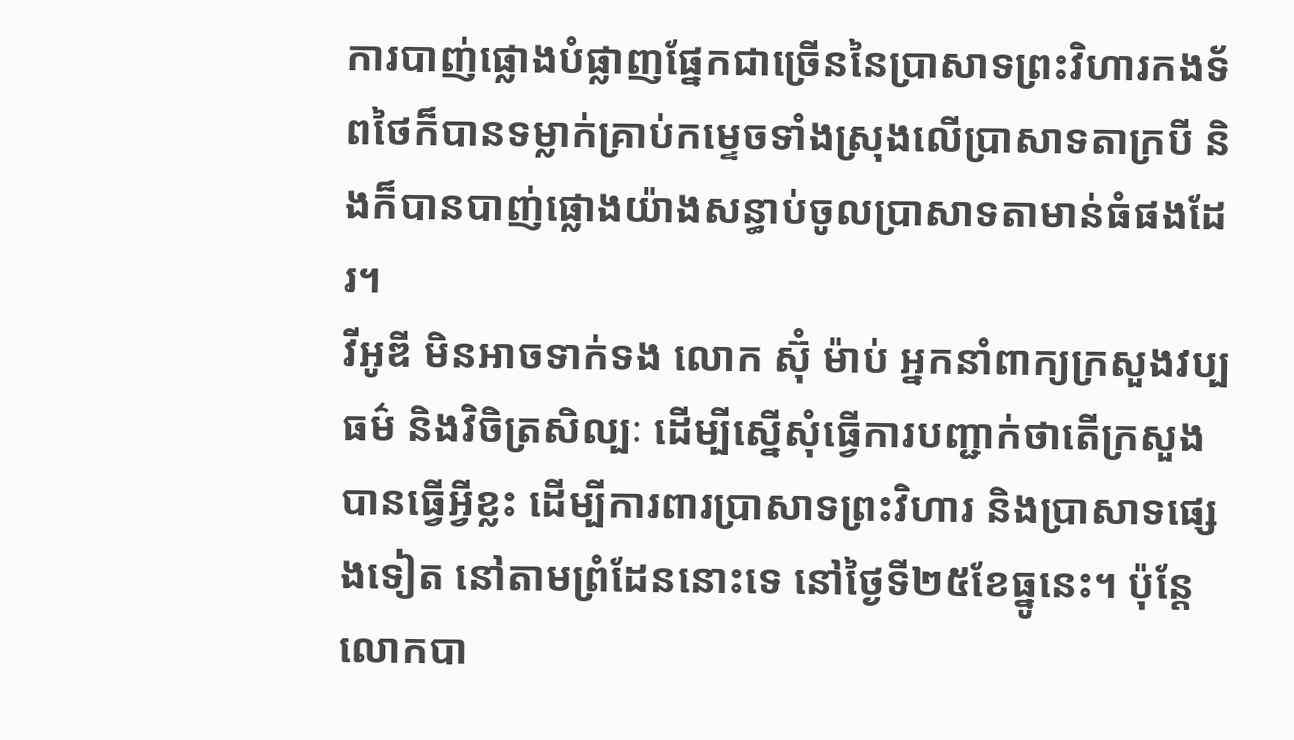ការបាញ់ផ្លោងបំផ្លាញផ្នែកជាច្រើននៃប្រាសាទព្រះវិហារកងទ័ពថៃក៏បានទម្លាក់គ្រាប់កម្ទេចទាំងស្រុងលើប្រាសាទតាក្របី និងក៏បានបាញ់ផ្លោងយ៉ាងសន្ធាប់ចូលប្រាសាទតាមាន់ធំផងដែរ។
វីអូឌី មិនអាចទាក់ទង លោក ស៊ុំ ម៉ាប់ អ្នកនាំពាក្យក្រសួងវប្បធម៌ និងវិចិត្រសិល្បៈ ដើម្បីស្នើសុំធ្វើការបញ្ជាក់ថាតើក្រសួងបានធ្វើអ្វីខ្លះ ដើម្បីការពារប្រាសាទព្រះវិហារ និងប្រាសាទផ្សេងទៀត នៅតាមព្រំដែននោះទេ នៅថ្ងៃទី២៥ខែធ្នូនេះ។ ប៉ុន្តែលោកបា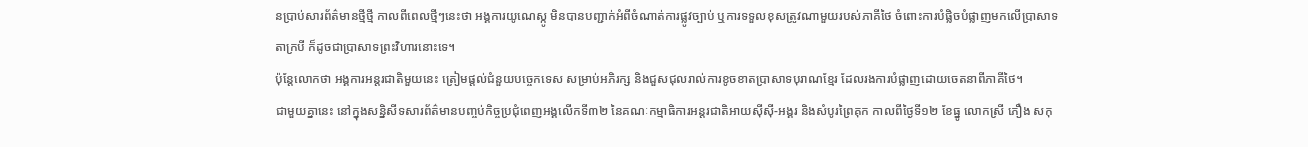នប្រាប់សារព័ត៌មានថ្មីថ្មី កាលពីពេលថ្មីៗនេះថា អង្គការយូណេស្កូ មិនបានបញ្ជាក់អំពីចំណាត់ការផ្លូវច្បាប់ ឬការទទួលខុសត្រូវណាមួយរបស់ភាគីថៃ ចំពោះការបំផ្លិចបំផ្លាញមកលើប្រាសាទតាក្របី ក៏ដូចជាប្រាសាទព្រះវិហារនោះទេ។
ប៉ុន្តែលោកថា អង្គការអន្តរជាតិមួយនេះ ត្រៀមផ្តល់ជំនួយបច្ចេកទេស សម្រាប់អភិរក្ស និងជួសជុលរាល់ការខូចខាតប្រាសាទបុរាណខ្មែរ ដែលរងការបំផ្លាញដោយចេតនាពីភាគីថៃ។
ជាមួយគ្នានេះ នៅក្នុងសន្និសីទសារព័ត៌មានបញ្ចប់កិច្ចប្រជុំពេញអង្គលើកទី៣២ នៃគណៈកម្មាធិការអន្តរជាតិអាយស៊ីស៊ី-អង្គរ និងសំបូរព្រៃគុក កាលពីថ្ងៃទី១២ ខែធ្នូ លោកស្រី ភឿង សកុ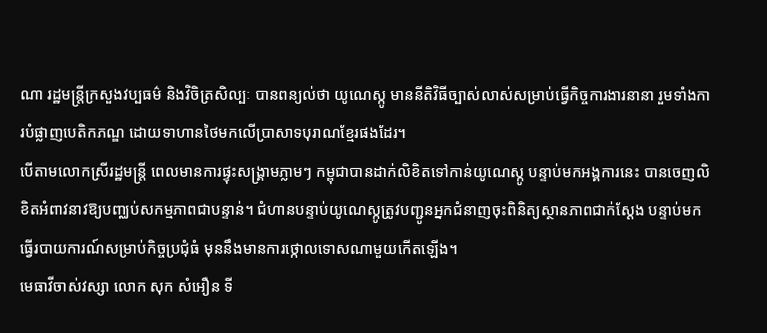ណា រដ្ឋមន្រ្តីក្រសួងវប្បធម៌ និងវិចិត្រសិល្បៈ បានពន្យល់ថា យូណេស្កូ មាននីតិវិធីច្បាស់លាស់សម្រាប់ធ្វើកិច្ចការងារនានា រួមទាំងការបំផ្លាញបេតិកភណ្ឌ ដោយទាហានថៃមកលើប្រាសាទបុរាណខ្មែរផងដែរ។
បើតាមលោកស្រីរដ្ឋមន្រ្តី ពេលមានការផ្ទុះសង្គ្រាមភ្លាមៗ កម្ពុជាបានដាក់លិខិតទៅកាន់យូណេស្កូ បន្ទាប់មកអង្គការនេះ បានចេញលិខិតអំពាវនាវឱ្យបញ្ឈប់សកម្មភាពជាបន្ទាន់។ ជំហានបន្ទាប់យូណេស្កូត្រូវបញ្ជូនអ្នកជំនាញចុះពិនិត្យស្ថានភាពជាក់ស្តែង បន្ទាប់មកធ្វើរបាយការណ៍សម្រាប់កិច្ចប្រជុំធំ មុននឹងមានការថ្កោលទោសណាមួយកើតឡើង។
មេធាវីចាស់វស្សា លោក សុក សំអឿន ទី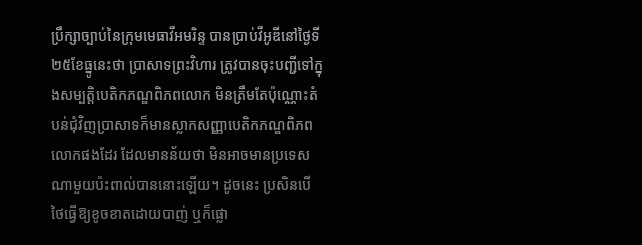ប្រឹក្សាច្បាប់នៃក្រុមមេធាវីអមរិន្ទ បានប្រាប់វីអូឌីនៅថ្ងៃទី២៥ខែធ្នូនេះថា ប្រាសាទព្រះវិហារ ត្រូវបានចុះបញ្ជីទៅក្នុងសម្បត្តិបេតិកភណ្ឌពិភពលោក មិនត្រឹមតែប៉ុណ្ណោះតំបន់ជុំវិញប្រាសាទក៏មានស្លាកសញ្ញាបេតិកភណ្ឌពិភពលោកផងដែរ ដែលមានន័យថា មិនអាចមានប្រទេសណាមួយប៉ះពាល់បាននោះឡើយ។ ដូចនេះ ប្រសិនបើថៃធ្វើឱ្យខូចខាតដោយបាញ់ ឬក៏ផ្លោ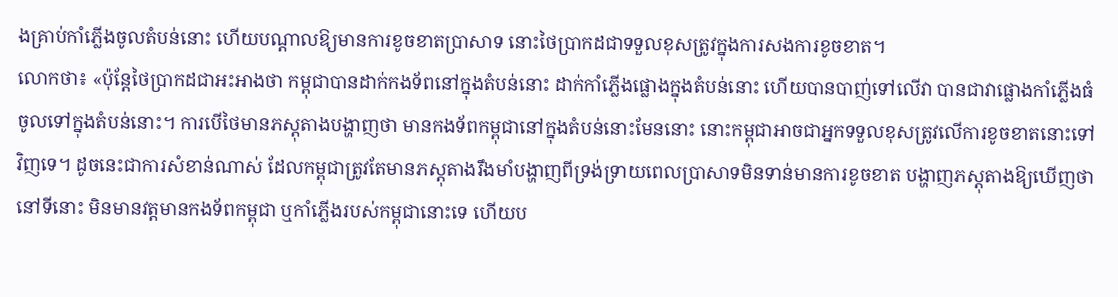ងគ្រាប់កាំភ្លើងចូលតំបន់នោះ ហើយបណ្តាលឱ្យមានការខូចខាតប្រាសាទ នោះថៃប្រាកដជាទទួលខុសត្រូវក្នុងការសងការខូចខាត។
លោកថា៖ «ប៉ុន្តែថៃប្រាកដជាអះអាងថា កម្ពុជាបានដាក់កងទ័ពនៅក្នុងតំបន់នោះ ដាក់កាំភ្លើងផ្លោងក្នុងតំបន់នោះ ហើយបានបាញ់ទៅលើវា បានជាវាផ្លោងកាំភ្លើងធំចូលទៅក្នុងតំបន់នោះ។ ការបើថៃមានភស្តុតាងបង្ហាញថា មានកងទ័ពកម្ពុជានៅក្នុងតំបន់នោះមែននោះ នោះកម្ពុជាអាចជាអ្នកទទួលខុសត្រូវលើការខូចខាតនោះទៅវិញទេ។ ដូចនេះជាការសំខាន់ណាស់ ដែលកម្ពុជាត្រូវតែមានភស្តុតាងរឹងមាំបង្ហាញពីទ្រង់ទ្រាយពេលប្រាសាទមិនទាន់មានការខូចខាត បង្ហាញភស្តុតាងឱ្យឃើញថា នៅទីនោះ មិនមានវត្តមានកងទ័ពកម្ពុជា ឬកាំភ្លើងរបស់កម្ពុជានោះទេ ហើយប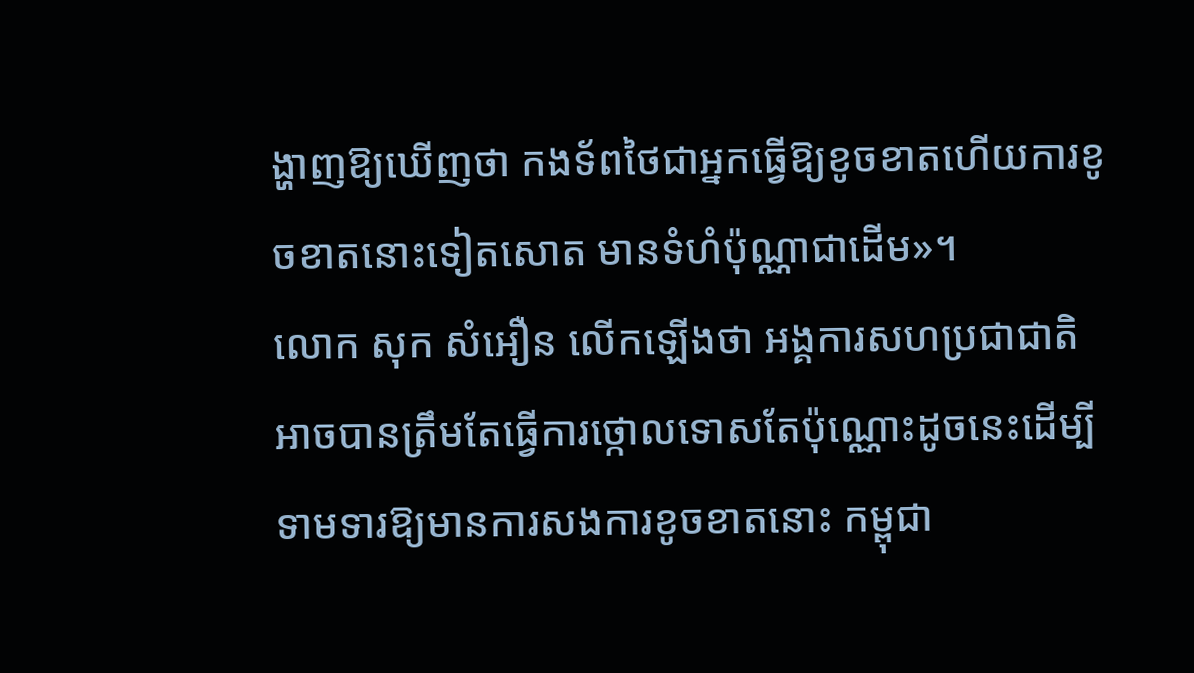ង្ហាញឱ្យឃើញថា កងទ័ពថៃជាអ្នកធ្វើឱ្យខូចខាតហើយការខូចខាតនោះទៀតសោត មានទំហំប៉ុណ្ណាជាដើម»។
លោក សុក សំអឿន លើកឡើងថា អង្គការសហប្រជាជាតិ អាចបានត្រឹមតែធ្វើការថ្កោលទោសតែប៉ុណ្ណោះដូចនេះដើម្បីទាមទារឱ្យមានការសងការខូចខាតនោះ កម្ពុជា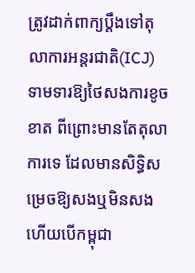ត្រូវដាក់ពាក្យប្តឹងទៅតុលាការអន្តរជាតិ(ICJ) ទាមទារឱ្យថៃសងការខូចខាត ពីព្រោះមានតែតុលាការទេ ដែលមានសិទ្ធិសម្រេចឱ្យសងឬមិនសង ហើយបើកម្ពុជា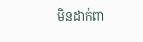មិនដាក់ពា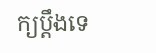ក្យប្តឹងទេ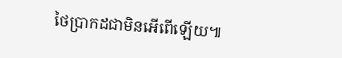ថៃប្រាកដជាមិនអើពើឡើយ៕